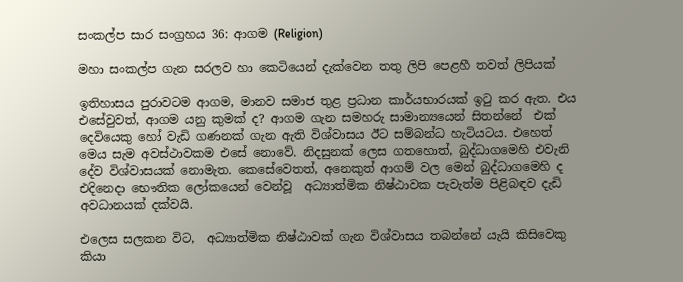සංකල්ප සාර සංග්‍රහය 36: ආගම (Religion)

මහා සංකල්ප ගැන සරලව හා කෙටියෙන් දැක්වෙන තතු ලිපි පෙළහී තවත් ලිපියක්

ඉතිහාසය පුරාවටම ආගම, මානව සමාජ තුළ ප්‍රධාන කාර්යභාරයක් ඉටු කර ඇත. එය එසේවුවත්, ආගම යනු කුමක් ද? ආගම ගැන සමහරු සාමාන්‍යයෙන් සිතන්නේ  එක් දෙවියෙකු හෝ වැඩි ගණනක් ගැන ඇති විශ්වාසය ඊට සම්බන්ධ හැටියටය. එහෙත් මෙය සැම අවස්ථාවකම එසේ නොවේ. නිදසුනක් ලෙස ගතහොත්, බුද්ධාගමෙහි එවැනි දේව විශ්වාසයක් නොමැත. කෙසේවෙතත්, අනෙකුත් ආගම් වල මෙන් බුද්ධාගමෙහි ද  එදිනෙදා භෞතික ලෝකයෙන් වෙන්වූ  අධ්‍යාත්මික නිෂ්ඨාවක පැවැත්ම පිළිබඳව දැඩි අවධානයක් දක්වයි.

එලෙස සලකන විට,  අධ්‍යාත්මික නිෂ්ඨාවක් ගැන විශ්වාසය තබන්නේ යැයි කිසිවෙකු කියා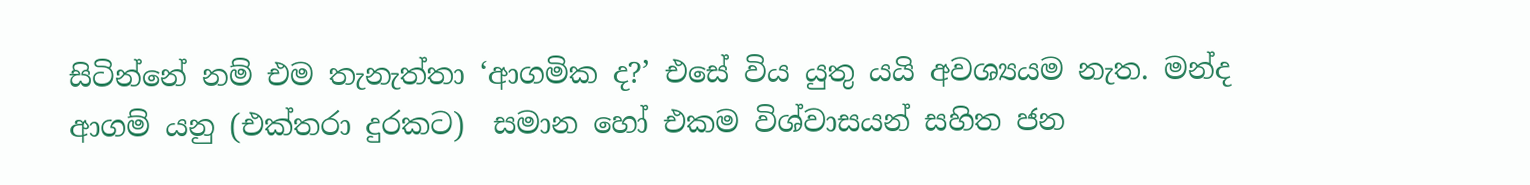සිටින්නේ නම් එම තැනැත්තා ‘ආගමික ද?’ එසේ විය යුතු යයි අවශ්‍යයම නැත. මන්ද ආගම් යනු (එක්තරා දුරකට)  සමාන හෝ එකම විශ්වාසයන් සහිත ජන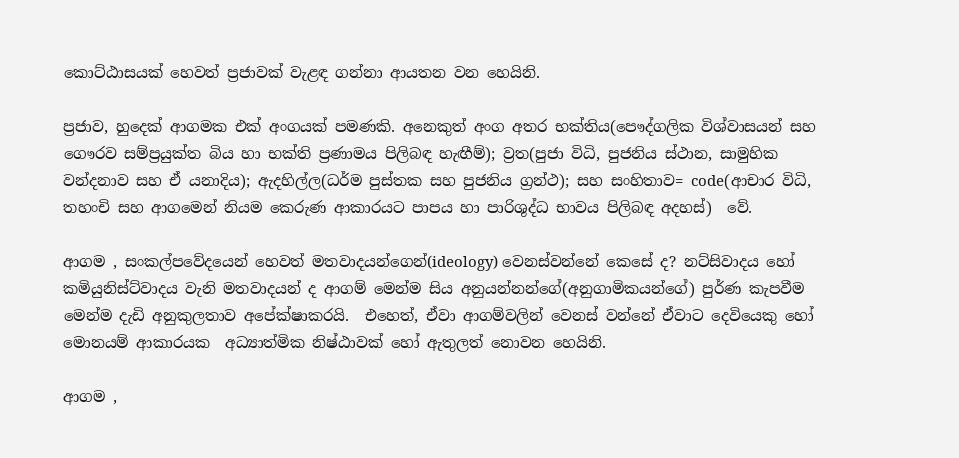කොට්ඨාසයක් හෙවත් ප්‍රජාවක් වැළඳ ගන්නා ආයතන වන හෙයිනි.

ප්‍රජාව, හුදෙක් ආගමක එක් අංගයක් පමණකි. අනෙකුත් අංග අතර භක්තිය(පෞද්ගලික විශ්වාසයන් සහ ගෞරව සම්ප්‍රයුක්ත බිය හා භක්ති ප්‍රණාමය පිලිබඳ හැඟීම්); ව්‍රත(පුජා විධි, පුජනිය ස්ථාන, සාමුහික වන්දනාව සහ ඒ යනාදිය); ඇදහිල්ල(ධර්ම පුස්තක සහ පුජනිය ග්‍රන්ථ); සහ සංහිතාව= code(ආචාර විධි, තහංචි සහ ආගමෙන් නියම කෙරුණ ආකාරයට පාපය හා පාරිශුද්ධ භාවය පිලිබඳ අදහස්)  වේ.

ආගම , සංකල්පවේදයෙන් හෙවත් මතවාදයන්ගෙන්(ideology) වෙනස්වන්නේ කෙසේ ද? නට්සිවාදය හෝ කමියුනිස්ට්වාදය වැනි මතවාදයන් ද ආගම් මෙන්ම සිය අනුයන්නන්ගේ(අනුගාමිකයන්ගේ) පුර්ණ කැපවීම මෙන්ම දැඩි අනුකුලතාව අපේක්ෂාකරයි.  එහෙත්, ඒවා ආගම්වලින් වෙනස් වන්නේ ඒවාට දෙවියෙකු හෝ මොනයම් ආකාරයක  අධ්‍යාත්මික නිෂ්ඨාවක් හෝ ඇතුලත් නොවන හෙයිනි.

ආගම ,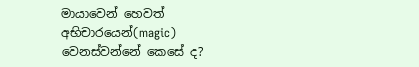මායාවෙන් හෙවත් අභිචාරයෙන්(magic) වෙනස්වන්නේ කෙසේ ද?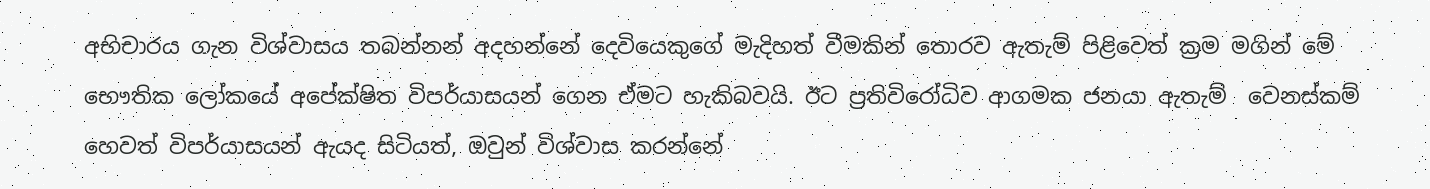අභිචාරය ගැන විශ්වාසය තබන්නන් අදහන්නේ දෙවියෙකුගේ මැදිහත් වීමකින් තොරව ඇතැම් පිළිවෙත් ක්‍රම මගින් මේ භෞතික ලෝකයේ අපේක්ෂිත විපර්යාසයන් ගෙන ඒමට හැකිබවයි. ඊට ප්‍රතිවිරෝධිව ආගමක ජනයා ඇතැම්  වෙනස්කම් හෙවත් විපර්යාසයන් ඇයද සිටියත්, ඔවුන් විශ්වාස කරන්නේ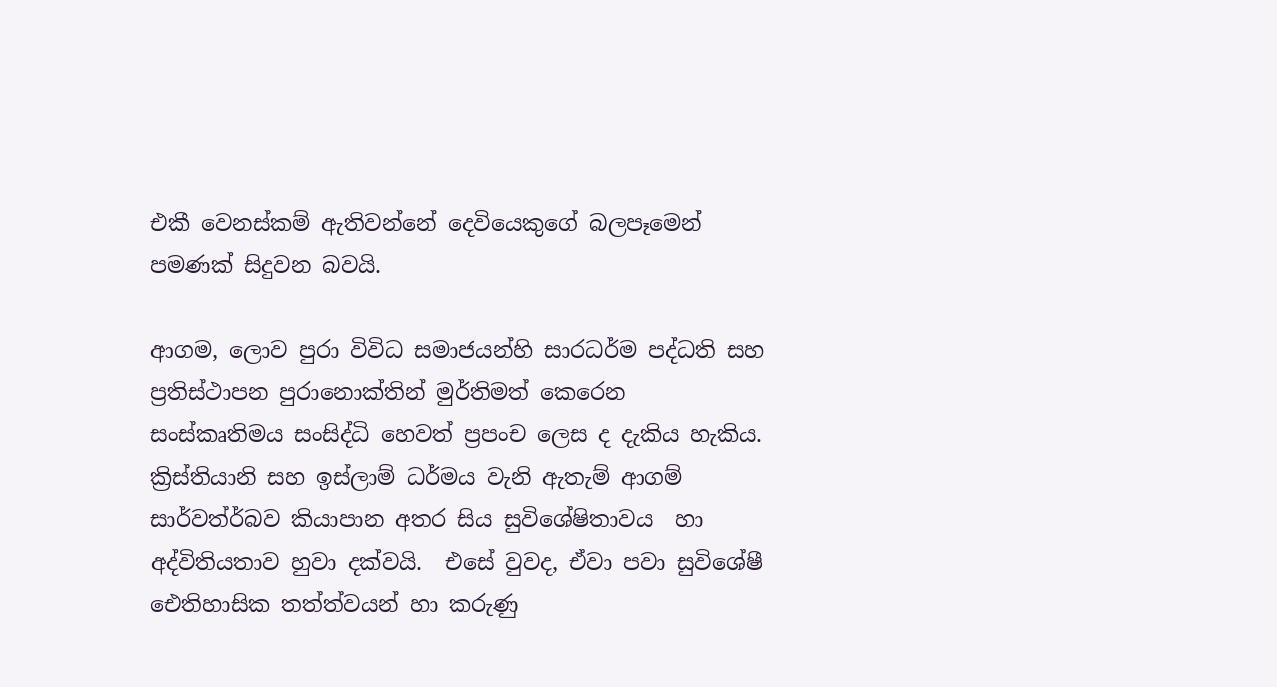එකී වෙනස්කම් ඇතිවන්නේ දෙවියෙකුගේ බලපෑමෙන් පමණක් සිදුවන බවයි.

ආගම, ලොව පුරා විවිධ සමාජයන්හි සාරධර්ම පද්ධති සහ ප්‍රතිස්ථාපන පුරානොක්තින් මුර්තිමත් කෙරෙන   සංස්කෘතිමය සංසිද්ධි හෙවත් ප්‍රපංච ලෙස ද දැකිය හැකිය. ක්‍රිස්තියානි සහ ඉස්ලාම් ධර්මය වැනි ඇතැම් ආගම් සාර්වත්ර්බව කියාපාන අතර සිය සුවිශේෂිතාවය  හා අද්විතියතාව හුවා දක්වයි.  එසේ වුවද, ඒවා පවා සුවිශේෂී ඓතිහාසික තත්ත්වයන් හා කරුණු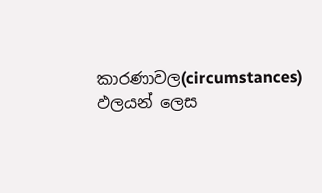කාරණාවල(circumstances) ඵලයන් ලෙස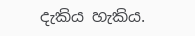දැකිය හැකිය.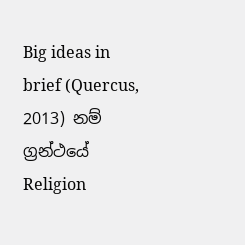Big ideas in brief (Quercus, 2013) නම් ග්‍රන්ථයේ Religion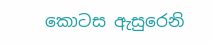කොටස ඇසුරෙනි